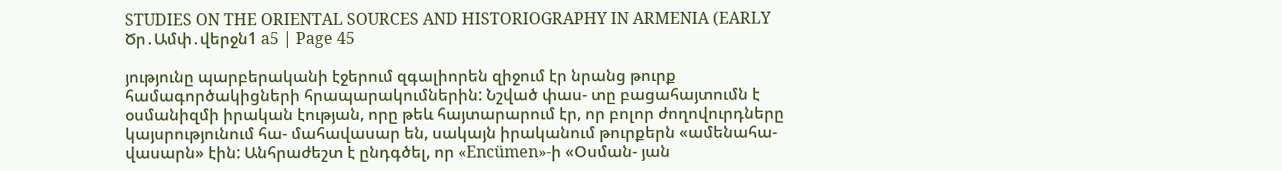STUDIES ON THE ORIENTAL SOURCES AND HISTORIOGRAPHY IN ARMENIA (EARLY Ծր․Ամփ․վերջն1 a5 | Page 45

յությունը պարբերականի էջերում զգալիորեն զիջում էր նրանց թուրք համագործակիցների հրապարակումներին: Նշված փաս- տը բացահայտումն է օսմանիզմի իրական էության, որը թեև հայտարարում էր, որ բոլոր ժողովուրդները կայսրությունում հա- մահավասար են, սակայն իրականում թուրքերն «ամենահա- վասարն» էին: Անհրաժեշտ է ընդգծել, որ «Encümen»-ի «Օսման- յան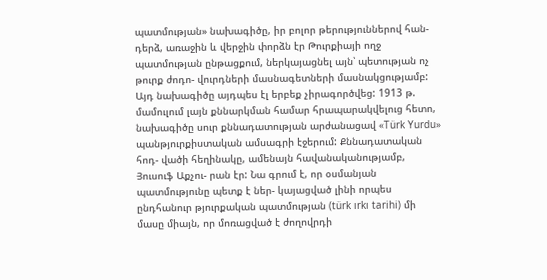պատմության» նախագիծը, իր բոլոր թերություններով հան- դերձ, առաջին և վերջին փորձն էր Թուրքիայի ողջ պատմության ընթացքում, ներկայացնել այն՝ պետության ոչ թուրք ժոդո- վուրդների մասնագետների մասնակցությամբ: Այդ նախագիծը այդպես էլ երբեք չիրագործվեց: 1913 թ. մամուլում լայն քննարկման համար հրապարակվելուց հետո, նախագիծը սուր քննադատության արժանացավ «Türk Yurdu» պանթյուրքիստական ամսագրի էջերում: Քննադատական հոդ- վածի հեղինակը, ամենայն հավանականությամբ, Յուսուֆ Աքչու- րան էր: Նա գրում է, որ օսմանյան պատմությունը պետք է ներ- կայացված լինի որպես ընդհանուր թյուրքական պատմության (türk ırkı tarihi) մի մասը միայն, որ մոռացված է ժողովրդի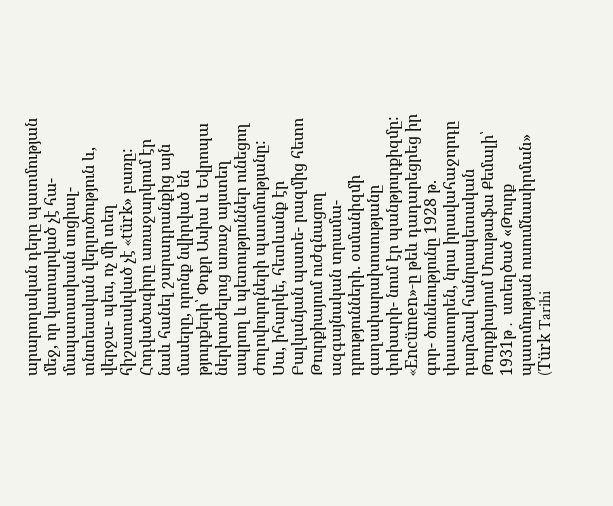արարողական դերը պատմության մեջ, որ կատարված չէ հա- մապատասխան սոցիալ-տնտեսական վերլուծություն և, վերջա- պես, ոչ մի տեղ հիշատակված չէ «türk» բառը: Հոդվածագիրը առաջարկում էր նաև հանել շարադրանքից այն մասերը, որոնք նվիրված են թյուրքերի՝ Փոքր Ասիա և Եվրոպա ներխուժելուց առաջ այստեղ ապրող և պետություններ ունեցող ժողովուրդների պատմությանը: Սա, իհարկե, հետևանք էր Բալկանյան պատե- րազմից հետո Թուրքիայում ուժգնացող ազգայնական տրամա- դրությունների. օսմանիզմի գաղափարախոսությանը փոխարի- նում էր պանթյուրքիզմը: «Encümen»-ը թեև դադարեցրեց իր գոր- ծունեությունը 1928 թ. փաստորեն, նրա իրավահաջորդը դարձավ հանրապետական Թուրքիայում Մուսթաֆա Քեմալի՝ 1931թ․ ստեղծած «Թուրք պատմության ուսումնասիրման» (Türk Tarihi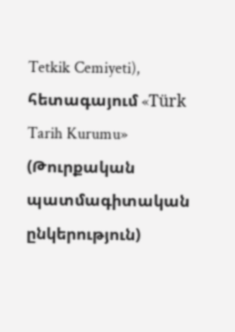Tetkik Cemiyeti), հետագայում «Türk Tarih Kurumu» (Թուրքական պատմագիտական ընկերություն)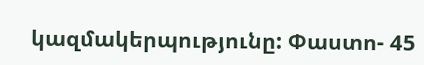կազմակերպությունը: Փաստո- 45